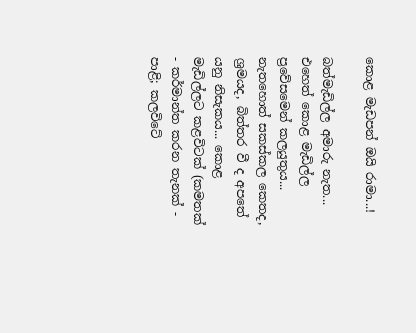කොළ මැඩපන් ඔයි රාමා...!

බත්මැඩිල්ල අමාරු නැත... එහෙත් කොළ මැඩිල්ල ප්‍රවේසමෙන් කලයුතුය... නැතහොත් සකස්කල කෙතද, ශ්‍රමයද, බිත්තර වී ද අපතේ යනු නිසැකය... කොළ මැඩිල්ලට කළවිටක් (කමතක් - කර්මාන්ත කරන තැනක් - පාළි; කලවිටේ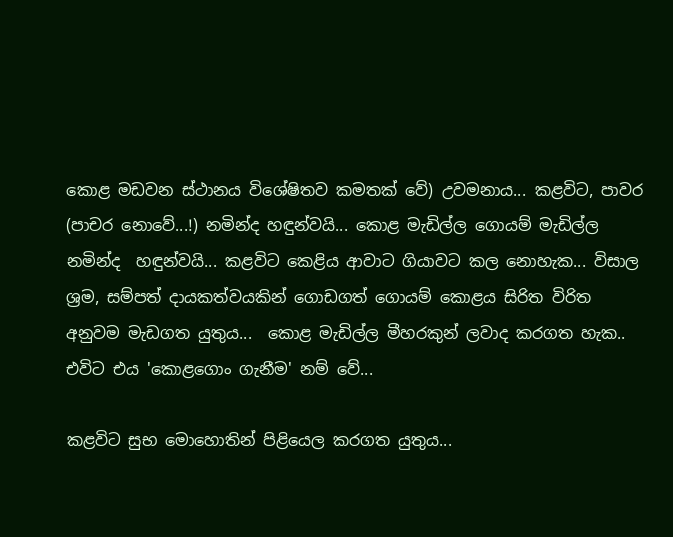කොළ මඩවන ස්ථානය විශේෂිතව කමතක් වේ) උවමනාය... කළවිට, පාවර (පාචර නොවේ...!) නමින්ද හඳුන්වයි... කොළ මැඩිල්ල ගොයම් මැඩිල්ල නමින්ද  හඳුන්වයි... කළවිට කෙළිය ආවාට ගියාවට කල නොහැක... විසාල ශ්‍රම, සම්පත් දායකත්වයකින් ගොඩගත් ගොයම් කොළය සිරිත විරිත අනුවම මැඩගත යුතුය...  කොළ මැඩිල්ල මීහරකුන් ලවාද කරගත හැක.. එවිට එය 'කොළගොං ගැනීම' නම් වේ...

කළවිට සුභ මොහොතින් පිළියෙල කරගත යුතුය...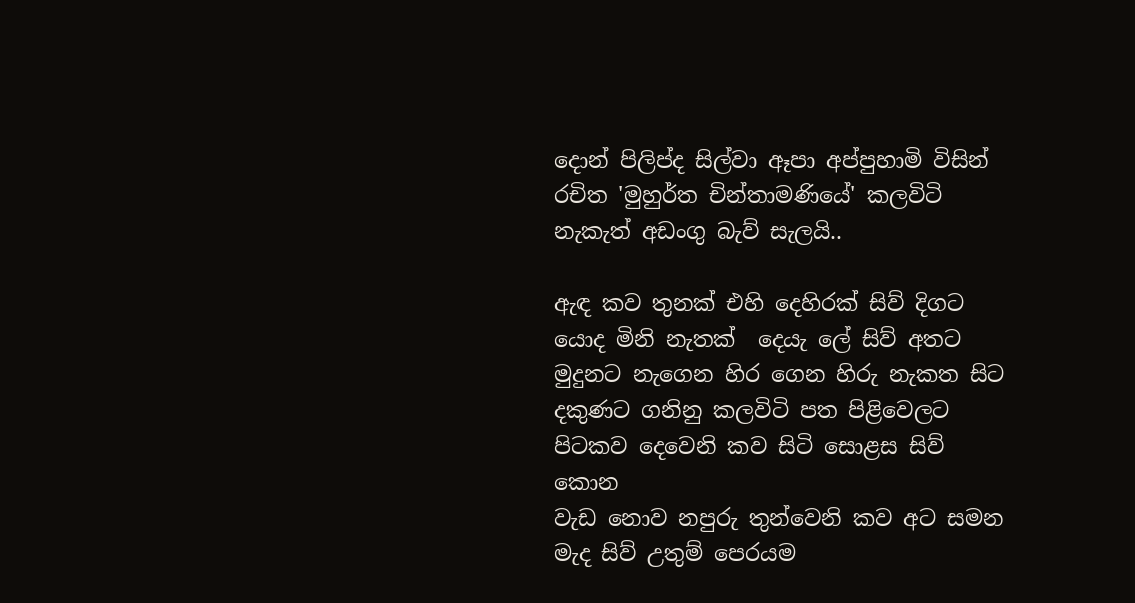දොන් පිලිප්ද සිල්වා ඈපා අප්පුහාමි විසින් රචිත 'මුහුර්ත චින්තාමණියේ' කලවිටි නැකැත් අඩංගු බැව් සැලයි..

ඇඳ කව තුනක් එහි දෙහිරක් සිව් දිගට
යොද මිනි නැතක්  දෙයැ ලේ සිව් අතට
මුදුනට නැගෙන හිර ගෙන හිරු නැකත සිට
දකුණට ගනිනු කලවිටි පත පිළිවෙලට
පිටකව දෙවෙනි කව සිටි සොළස සිව් කොන
වැඩ නොව නපුරු තුන්වෙනි කව අට සමන
මැද සිව් උතුම් පෙරයම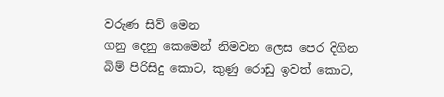වරුණ සිව් මෙන
ගනු දෙනු කෙමෙන් නිමවන ලෙස පෙර දිගින
බිම් පිරිසිදු කොට, කුණු රොඩු ඉවත් කොට,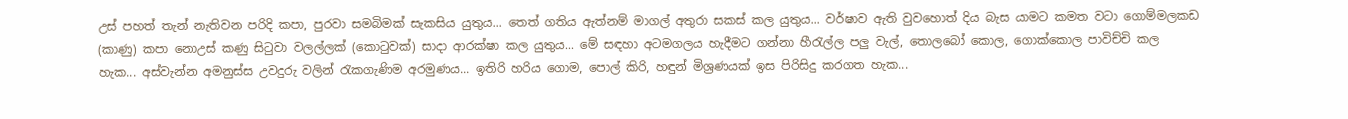උස් පහත් තැන් නැතිවන පරිදි කපා, පුරවා සමබිමක් සැකසිය යුතුය... තෙත් ගතිය ඇත්නම් මාගල් අතුරා සකස් කල යුතුය... වර්ෂාව ඇති වුවහොත් දිය බැස යාමට කමත වටා ගොම්මලකඩ (කාණු) කපා නොඋස් කණු සිටුවා වලල්ලක් (කොටුවක්) සාදා ආරක්ෂා කල යුතුය... මේ සඳහා අටමගලය හැදීමට ගන්නා හීරැල්ල පලු වැල්, තොලබෝ කොල, ගොක්කොල පාවිච්චි කල හැක... අස්වැන්න අමනුස්ස උවදුරු වලින් රැකගැණිම අරමුණය... ඉතිරි හරිය ගොම, පොල් කිරි, හඳුන් මිශ්‍රණයක් ඉස පිරිසිදු කරගත හැක...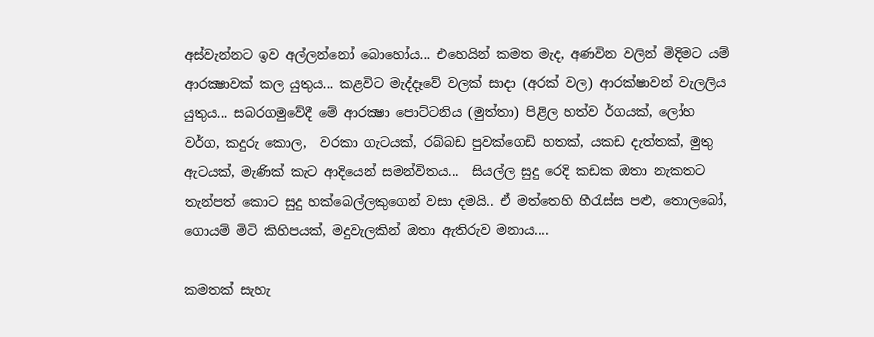අස්වැන්නට ඉව අල්ලන්නෝ බොහෝය... එහෙයින් කමත මැද, අණවින වලින් මිදිමට යම් ආරක්‍ෂාවක් කල යුතුය... කළවිට මැද්දෑවේ වලක් සාදා (අරක් වල) ආරක්ෂාවන් වැලලිය යුතුය... සබරගමුවේදී මේ ආරක්‍ෂා පොට්ටනිය (මුත්තා) පිළිල හත්ව ර්ගයක්, ලෝහ වර්ග, කදුරු කොල,  වරකා ගැටයක්, රබ්බඩ පුවක්ගෙඩි හතක්, යකඩ දැත්තක්, මුතු ඇටයක්, මැණික් කැට ආදියෙන් සමන්විතය...  සියල්ල සුදු රෙදි කඩක ඔතා නැකතට තැන්පත් කොට සුදු හක්බෙල්ලකුගෙන් වසා දමයි.. ඒ මත්තෙහි හීරැස්ස පළු, තොලබෝ, ගොයම් මිටි කිහිපයක්, මදුවැලකින් ඔතා ඇතිරුව මනාය....

කමතක් සැහැ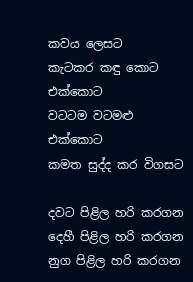කවය ලෙසට
කැටකර කඳු කොට එක්කොට
වටටම වටමළු එක්කොට
කමත සුද්ද කර විගසට

දවට පිළිල හරි කරගන
දෙහී පිළිල හරි කරගන
නුග පිළිල හරි කරගන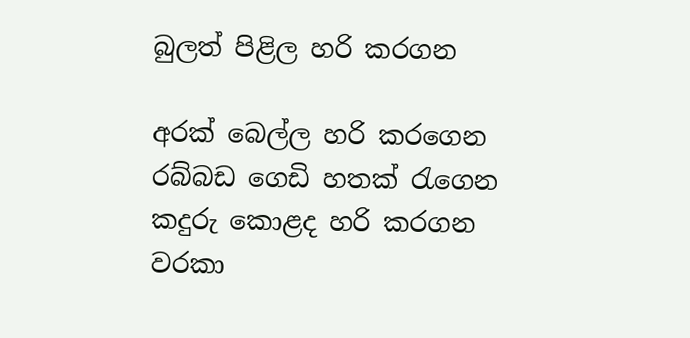බුලත් පිළිල හරි කරගන

අරක් බෙල්ල හරි කරගෙන
රබ්බඩ ගෙඩි හතක් රැගෙන
කදුරු කොළද හරි කරගන
වරකා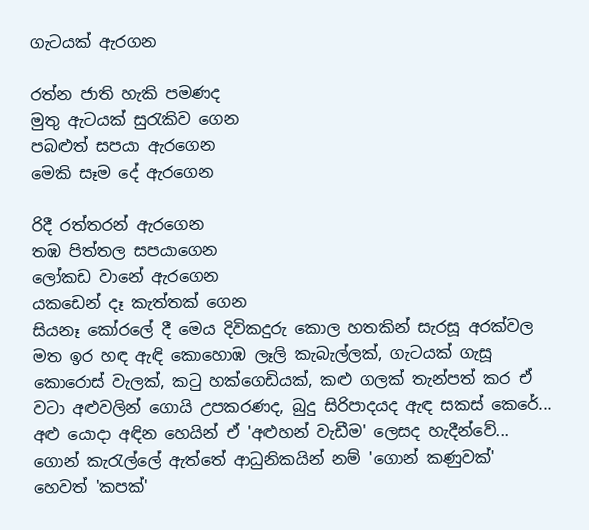ගැටයක් ඇරගන

රත්න ජාති හැකි පමණද
මුතු ඇටයක් සුරැකිව ගෙන
පබළුත් සපයා ඇරගෙන
මෙකි සෑම දේ ඇරගෙන

රිදී රත්තරන් ඇරගෙන
තඹ පිත්තල සපයාගෙන
ලෝකඩ වානේ ඇරගෙන
යකඩෙන් දෑ කැත්තක් ගෙන
සියනෑ කෝරලේ දී මෙය දිවිකදුරු කොල හතකින් සැරසූ අරක්වල මත ඉර හඳ ඇඳි කොහොඹ ලෑලි කැබැල්ලක්, ගැටයක් ගැසූ කොරොස් වැලක්, කටු හක්ගෙඩියක්, කළු ගලක් තැන්පත් කර ඒ වටා අළුවලින් ගොයි උපකරණද, බුදු සිරිපාදයද ඇඳ සකස් කෙරේ... අළු යොදා අඳින හෙයින් ඒ 'අළුහන් වැඩීම' ලෙසද හැදීන්වේ... ගොන් කැරැල්ලේ ඇත්තේ ආධුනිකයින් නම් 'ගොන් කණුවක්' හෙවත් 'කපක්'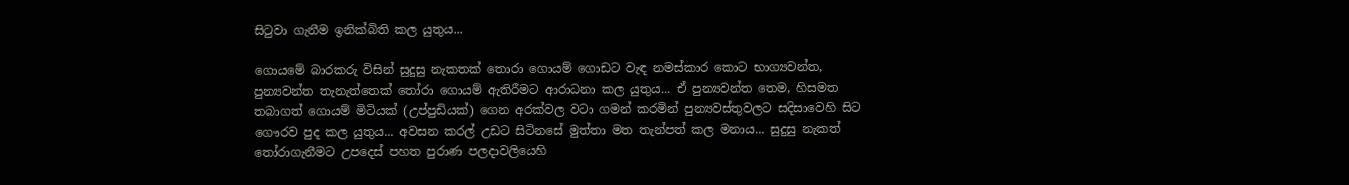සිටුවා ගැනීම ඉනික්බිති කල යුතුය...

ගොයමේ බාරකරු විසින් සුදුසු නැකතක් තොරා ගොයම් ගොඩට වැඳ නමස්කාර කොට භාග්‍යවන්ත, පුන්‍යවන්ත තැනැත්තෙක් තෝරා ගොයම් ඇතිරීමට ආරාධනා කල යුතුය... ඒ පුන්‍යවන්ත තෙම, හිසමත තබාගත් ගොයම් මිටියක් (උප්පුඩියක්) ගෙන අරක්වල වටා ගමන් කරමින් පුන්‍යවස්තුවලට සදිසාවෙහි සිට ගෞරව පුද කල යුතුය... අවසන කරල් උඩට සිටිනසේ මුත්තා මත තැන්පත් කල මනාය... සුදුසු නැකත් තෝරාගැනීමට උපදෙස් පහත පුරාණ පලදාවලියෙහි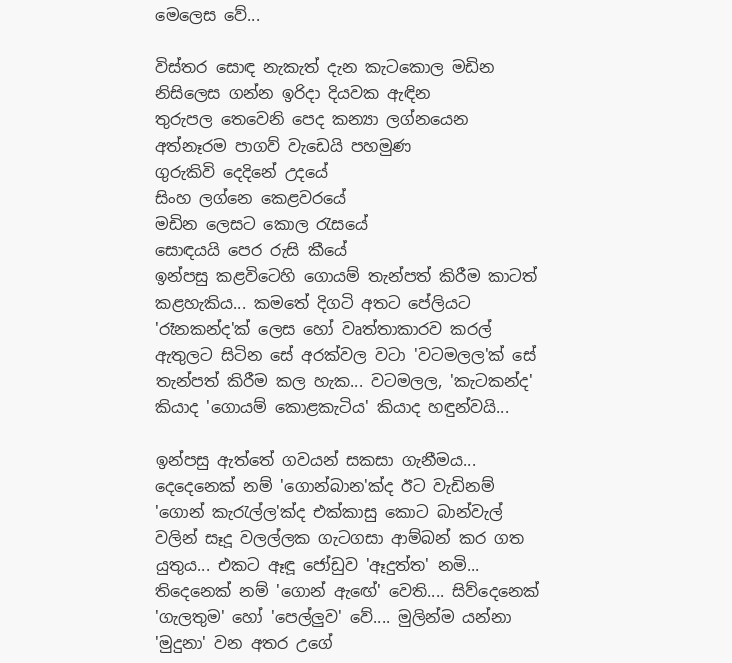මෙලෙස වේ...

විස්තර සොඳ නැකැත් දැන කැටකොල මඩින
නිසිලෙස ගන්න ඉරිදා දියවක ඇඳින
තුරුපල තෙවෙනි පෙද කන්‍යා ලග්නයෙන
අත්නෑරම පාගව් වැඩෙයි පහමුණ
ගුරුකිවි දෙදිනේ උදයේ
සිංහ ලග්නෙ කෙළවරයේ
මඩින ලෙසට කොල රැසයේ
සොඳයයි පෙර රුසි කීයේ
ඉන්පසු කළවිටෙහි ගොයම් තැන්පත් කිරීම කාටත් කළහැකිය... කමතේ දිගටි අතට පේලියට 'රෑනකන්ද'ක් ලෙස හෝ වෘත්තාකාරව කරල් ඇතුලට සිටින සේ අරක්වල වටා 'වටමලල'ක් සේ තැන්පත් කිරීම කල හැක... වටමලල, 'කැටකන්ද' කියාද 'ගොයම් කොළකැටිය' කියාද හඳුන්වයි...

ඉන්පසු ඇත්තේ ගවයන් සකසා ගැනීමය... දෙදෙනෙක් නම් 'ගොන්බාන'ක්ද ඊට වැඩිනම් 'ගොන් කැරැල්ල'ක්ද එක්කාසු කොට බාන්වැල් වලින් සෑදූ වලල්ලක ගැටගසා ආම්බන් කර ගත යුතුය... එකට ඈඳූ ජෝඩුව 'ඈදුත්ත' නමි... තිදෙනෙක් නම් 'ගොන් ඇඟේ' වෙති.... සිව්දෙනෙක් 'ගැලතුම' හෝ 'පෙල්ලුව' වේ.... මුලින්ම යන්නා 'මුදුනා' වන අතර උගේ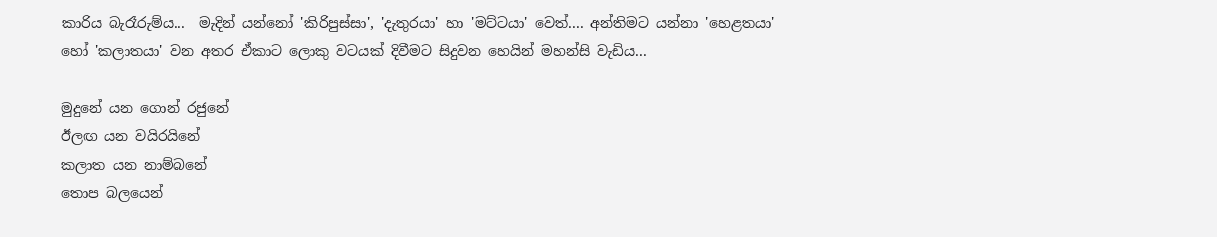කාරිය බැරෑරුම්ය...  මැදින් යන්නෝ 'කිරිපුස්සා', 'දැතුරයා' හා 'මට්ටයා' වෙත්.... අන්තිමට යන්නා 'හෙළතයා' හෝ 'කලාතයා' වන අතර ඒකාට ලොකු වටයක් දිවීමට සිදුවන හෙයින් මහන්සි වැඩිය...

මුදුනේ යන ගොන් රජුනේ
ඊලඟ යන වයිරයිනේ
කලාත යන නාම්බනේ
තොප බලයෙන්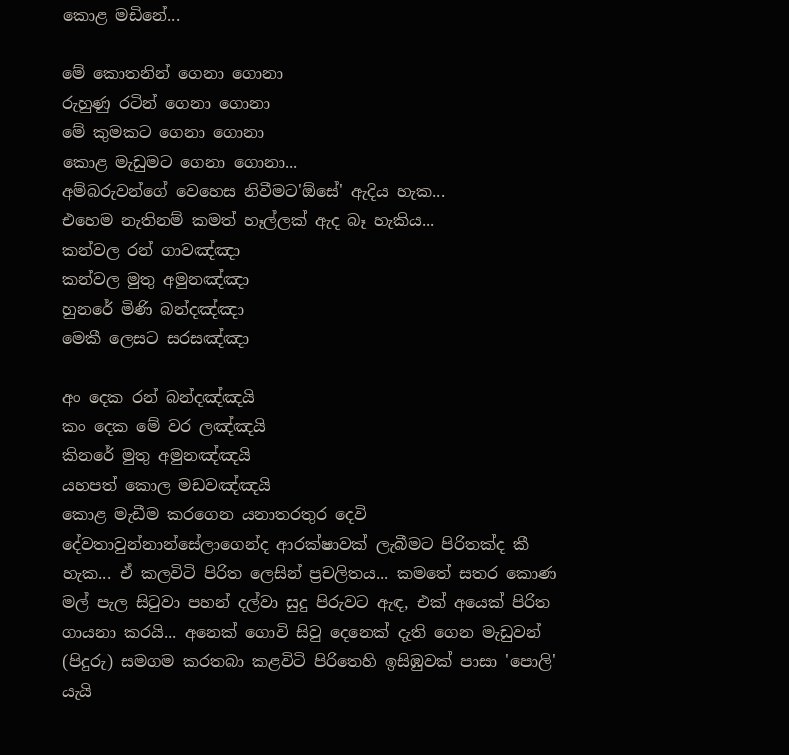කොළ මඩිනේ...

මේ කොතනින් ගෙනා ගොනා
රුහුණු රටින් ගෙනා ගොනා
මේ කුමකට ගෙනා ගොනා
කොළ මැඩුමට ගෙනා ගොනා...
අම්බරුවන්ගේ වෙහෙස නිවීමට'ඕසේ' ඇදිය හැක...
එහෙම නැතිනම් කමත් හෑල්ලක් ඇද බෑ හැකිය...
කන්වල රන් ගාවඤ්ඤා
කන්වල මුතු අමුනඤ්ඤා
හුනරේ මිණි බන්දඤ්ඤා
මෙකී ලෙසට සරසඤ්ඤා

අං දෙක රන් බන්දඤ්ඤයි
කං දෙක මේ වර ලඤ්ඤයි
කිනරේ මුතු අමුනඤ්ඤයි
යහපත් කොල මඩවඤ්ඤයි
කොළ මැඩීම කරගෙන යනාතරතුර දෙවි දේවතාවුන්නාන්සේලාගෙන්ද ආරක්ෂාවක් ලැබීමට පිරිතක්ද කී හැක... ඒ කලවිටි පිරිත ලෙසින් ප්‍රචලිතය... කමතේ සතර කොණ මල් පැල සිටුවා පහන් දල්වා සුදු පිරුවට ඇඳ, එක් අයෙක් පිරිත ගායනා කරයි... අනෙක් ගොවි සිවු දෙනෙක් දැති ගෙන මැඩුවන් (පිදුරු) සමගම කරතබා කළවිටි පිරිතෙහි ඉසිඹුවක් පාසා 'පොලි' යැයි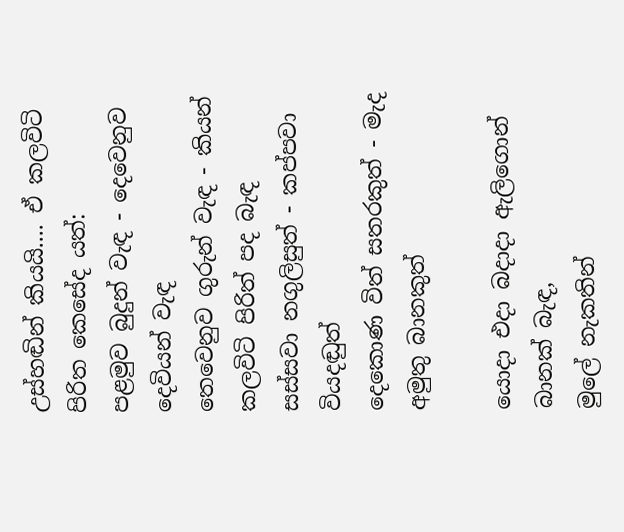උස්හඬින් කියයි.... ඒ කලවිටි පිරිත කෙසේද යත්:
පළමුව බුදුන් වැඳ - දෙවෙනුව දෙවියන් වැඳ
තෙවෙනුව ගුරුන් වැඳ - කියන් කලවිටි පිරිත් පද බැඳ
සස්සවා නගුලිසුත් - කප්පවා වියදඬුත්
දෙකොණ විත් සතරකුත් - මැද අමුතු බානකුත්

යොදා එදා බදාදා ඇලිගොන් බානක් බැඳ,
මුලේ නැකතින්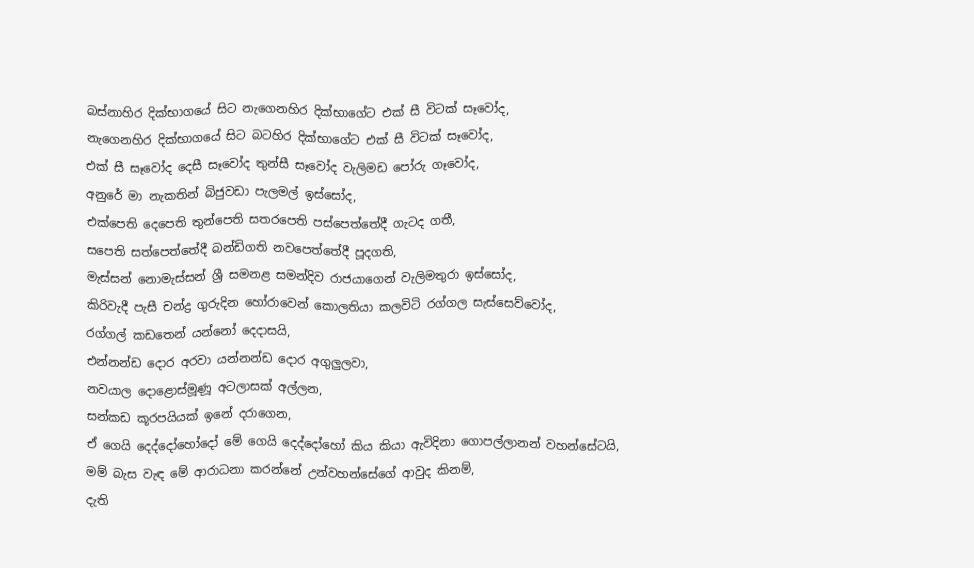බස්නාහිර දික්භාගයේ සිට නැගෙනහිර දික්භාගේට එක් සී විටක් සෑවෝද,
නැගෙනහිර දික්භාගයේ සිට බටහිර දික්භාගේට එක් සී විටක් සෑවෝද,
එක් සී සෑවෝද දෙසී සෑවෝද තුන්සී සෑවෝද වැලිමඩ පෝරු ගෑවෝද,
අනුරේ මා නැකතින් බිජුවඩා පැලමල් ඉස්සෝද,
එක්පෙති දෙපෙති තුන්පෙති සතරපෙති පස්පෙත්තේදී ගැටද ගතී,
සපෙති සත්පෙත්තේදී බන්ඩිගති නවපෙත්තේදී පූදගති,
මැස්සන් නොමැස්සන් ශ්‍රී සමනළ සමන්දිව රාජයාගෙන් වැලිමතුරා ඉස්සෝද,
කිරිවැදී පැසී චන්ද්‍ර ගුරුදින හෝරාවෙන් කොලතියා කලවිටි රග්ගල සැස්සෙව්වෝද,
රග්ගල් කඩතෙන් යන්නෝ දෙදාසයි,
එන්නන්ඩ දොර අරවා යන්නන්ඩ දොර අගුලුලවා,
නවයාල දොළොස්මූණූ අටලාසක් අල්ලන,
සන්කඩ කූරපයියක් ඉනේ දරාගෙන,
ඒ ගෙයි දෙද්දෝහෝදෝ මේ ගෙයි දෙද්දෝහෝ කිය කියා ඇවිදිනා ගොපල්ලානන් වහන්සේටයි,
මම් බැස වැඳ මේ ආරාධනා කරන්නේ උන්වහන්සේගේ ආවුද කිනම්,
දැති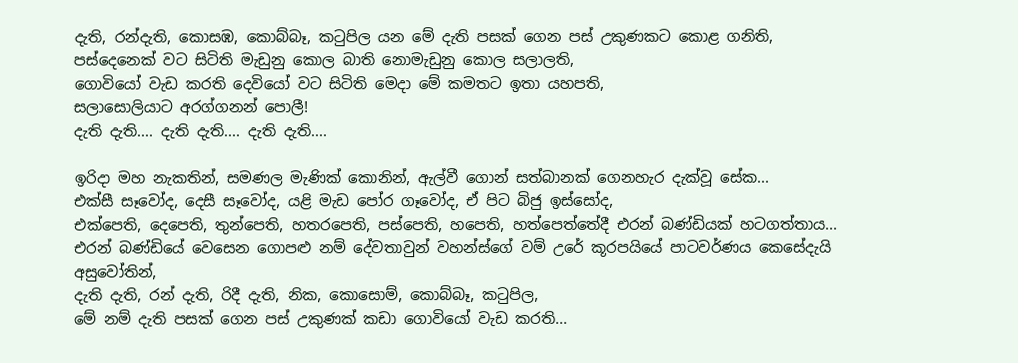දැති, රන්දැති, කොසඹ, කොබ්බෑ, කටුපිල යන මේ දැති පසක් ගෙන පස් උකුණකට කොළ ගනිති,
පස්දෙනෙක් වට සිටිති මැඩුනු කොල බාති නොමැඩුනු කොල සලාලති,
ගොවියෝ වැඩ කරති දෙවියෝ වට සිටිති මෙදා මේ කමතට ඉතා යහපති,
සලාසොලියාට අරග්ගනන් පොලී!
දැති දැති.... දැති දැති.... දැති දැති....

ඉරිදා මහ නැකතින්, සමණල මැණික් කොනින්, ඇල්වී ගොන් සත්බානක් ගෙනහැර දැක්වූ සේක...
එක්සී සෑවෝද, දෙසී සෑවෝද, යළි මැඩ පෝර ගෑවෝද, ඒ පිට බිජු ඉස්සෝද,
එක්පෙති, දෙපෙති, තුන්පෙති, හතරපෙති, පස්පෙති, හපෙති, හත්පෙත්තේදී එරන් බණ්ඩියක් හටගත්තාය...
එරන් බණ්ඩියේ වෙසෙන ගොපළු නම් දේවතාවුන් වහන්ස්ගේ වම් උරේ කූරපයියේ පාටවර්ණය කෙසේදැයි අසුවෝතින්,
දැති දැති, රන් දැති, රිදී දැති, නික, කොසොම්, කොබ්බෑ, කටුපිල,
මේ නම් දැති පසක් ගෙන පස් උකුණක් කඩා ගොවියෝ වැඩ කරති...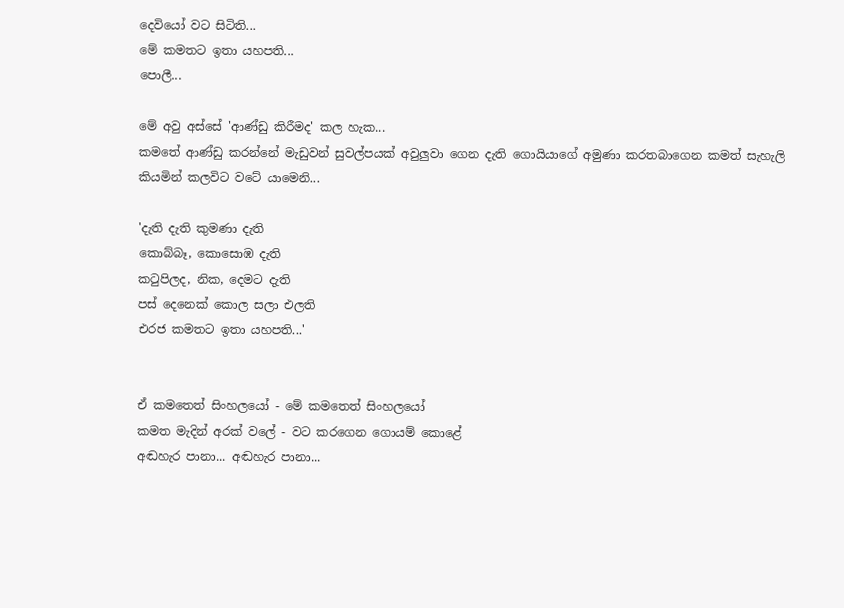දෙවියෝ වට සිටිති...
මේ කමතට ඉතා යහපති...
පොලී...

මේ අවු අස්සේ 'ආණ්ඩු කිරීමද' කල හැක...
කමතේ ආණ්ඩු කරන්නේ මැඩුවන් සුවල්පයක් අවුලුවා ගෙන දැති ගොයියාගේ අමුණා කරතබාගෙන කමත් සැහැලි කියමින් කලවිට වටේ යාමෙනි...

'දැති දැති කුමණා දැති
කොබ්බෑ, කොසොඹ දැති
කටුපිලද, නික, දෙමට දැති
පස් දෙනෙක් කොල සලා එලති
එරජ කමතට ඉතා යහපති...'


ඒ කමතෙත් සිංහලයෝ - මේ කමතෙත් සිංහලයෝ
කමත මැදින් අරක් වලේ - වට කරගෙන ගොයම් කොළේ
අඬහැර පානා... අඬහැර පානා...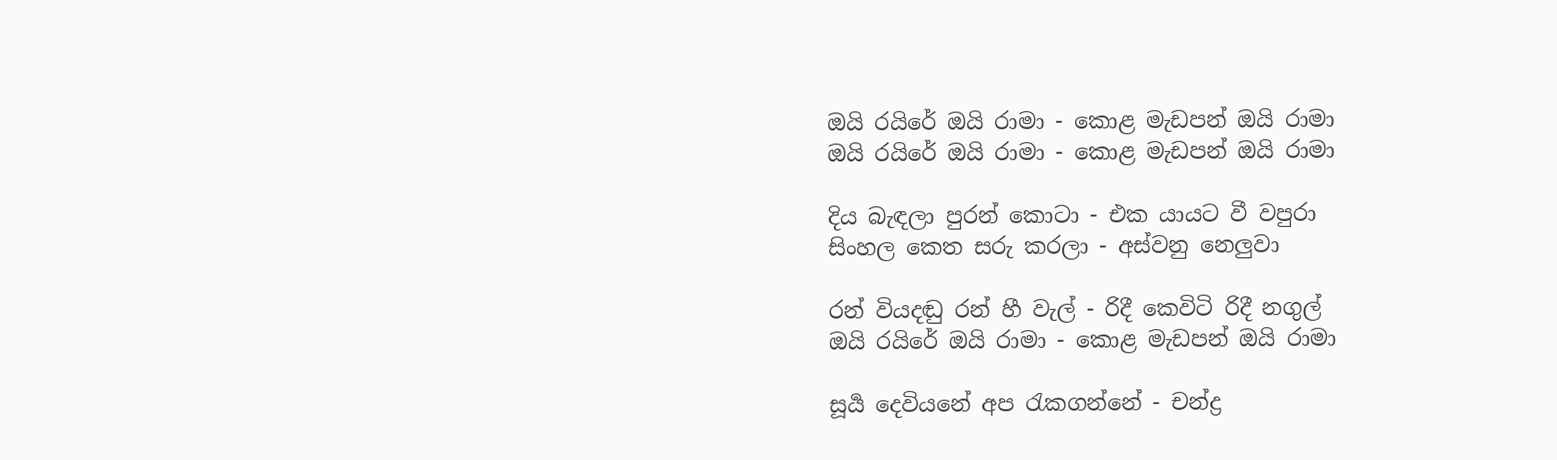ඔයි රයිරේ ඔයි රාමා - කොළ මැඩපන් ඔයි රාමා
ඔයි රයිරේ ඔයි රාමා - කොළ මැඩපන් ඔයි රාමා

දිය බැඳලා පුරන් කොටා - එක යායට වී වපුරා
සිංහල කෙත සරු කරලා - අස්වනු නෙලුවා

රන් වියදඬු රන් හී වැල් - රිදී කෙවිටි රිදී නගුල්
ඔයි රයිරේ ඔයි රාමා - කොළ මැඩපන් ඔයි රාමා

සූ‍‍ර්‍ය දෙවියනේ අප රැකගන්නේ - චන්ද්‍ර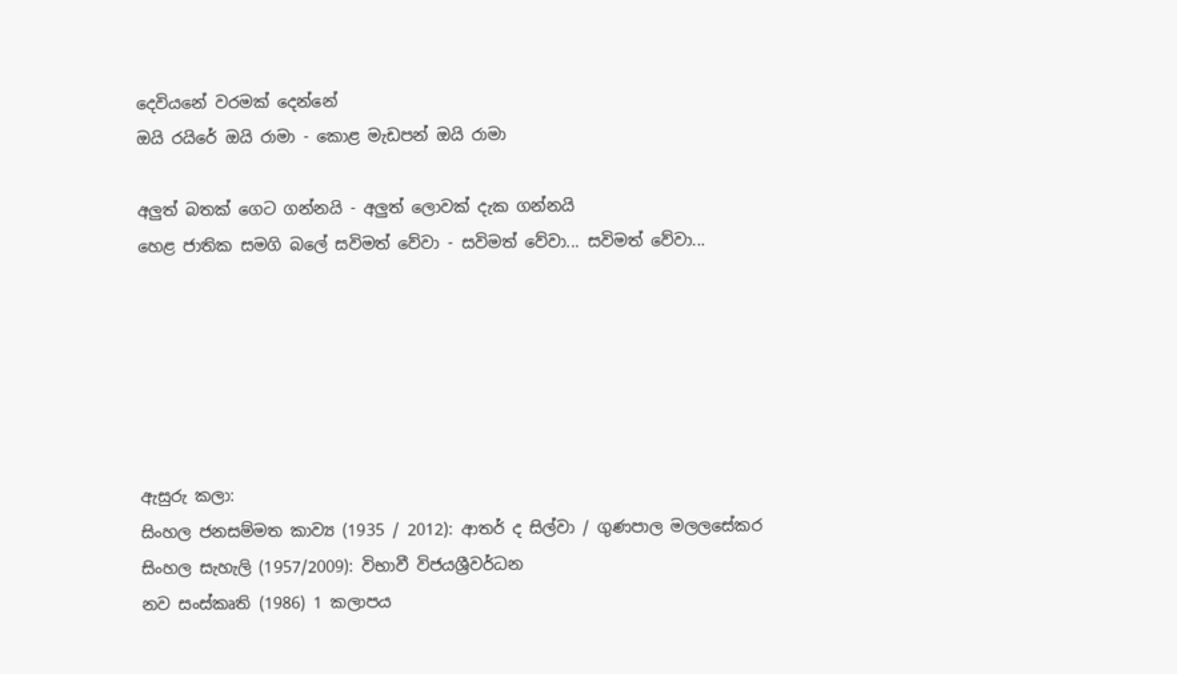දෙවියනේ වරමක් දෙන්නේ
ඔයි රයිරේ ඔයි රාමා - කොළ මැඩපන් ඔයි රාමා

අලුත් බතක් ගෙට ගන්නයි - අලුත් ලොවක් දැක ගන්නයි
හෙළ ජාතික සමගි බලේ සවිමත් වේවා - සවිමත් වේවා... සවිමත් වේවා...






ඇසුරු කලා:
සිංහල ජනසම්මත කාව්‍ය (1935 / 2012): ආතර් ද සිල්වා / ගුණපාල මලලසේකර
සිංහල සැහැලි (1957/2009): විභාවී විජයශ්‍රීවර්ධන
නව සංස්කෘති (1986) 1 කලාපය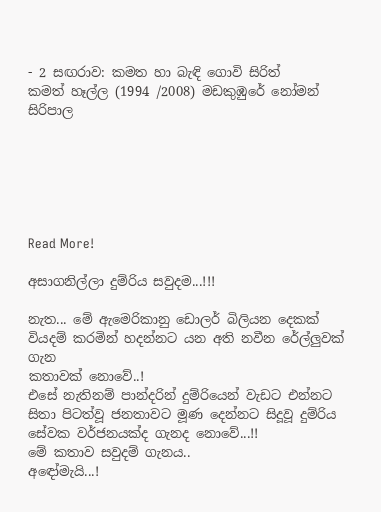- 2 සඟරාව: කමත හා බැඳි ගොවි සිරිත්
කමත් හෑල්ල (1994 /2008) මඩකුඹුරේ නෝමන් සිරිපාල






Read More!

අසාගනිල්ලා දුම්රිය සවුදම...!!!

නැත... මේ ඇමෙරිකානු ඩොලර් බිලියන දෙකක් වියදම් කරමින් හදන්නට යන අති නවීන රේල්ලුවක් ගැන
කතාවක් නොවේ..!
එසේ නැතිනම් පාන්දරින් දුම්රියෙන් වැඩට එන්නට සිතා පිටත්වූ ජනතාවට මූණ දෙන්නට සිදූවූ දුම්රිය සේවක වර්ජනයක්ද ගැනද නොවේ...!!
මේ කතාව සවුදම් ගැනය..
අඳෝමැයි...!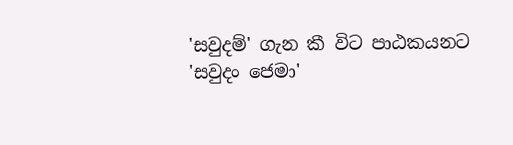'සවුදම්' ගැන කී විට පාඨකයනට 'සවුදං ජෙමා'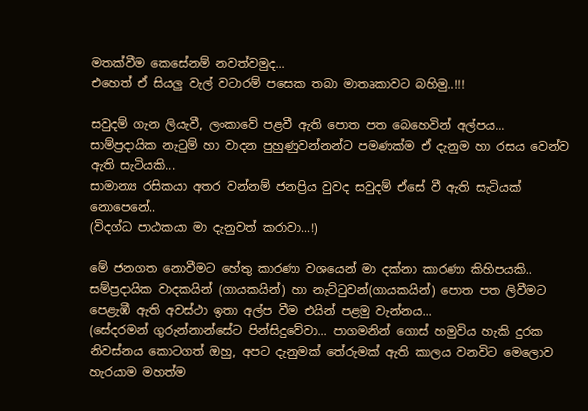මතක්වීම කෙසේනම් නවත්වමුද...
එහෙත් ඒ සියලු වැල් වටාරම් පසෙක තබා මාතෘකාවට බහිමු..!!!

සවුදම් ගැන ලියැවී, ලංකාවේ පළවී ඇති පොත පත බෙහෙවින් අල්පය...
සාම්ප්‍රදායික නැටුම් හා වාදන පුහුණුවන්නන්ට පමණක්ම ඒ දැනුම හා රසය වෙන්ව ඇති සැටියකි...
සාමාන්‍ය රසිකයා අතර වන්නම් ජනප්‍රිය වුවද සවුදම් ඒසේ වී ඇති සැටියක් නොපෙනේ..
(විදග්ධ පාඨකයා මා දැනුවත් කරාවා...!)

මේ ජනගත නොවීමට හේතු කාරණා වශයෙන් මා දක්නා කාරණා කිහිපයකි..
සම්ප්‍රදායික වාදකයින් (ගායකයින්) හා නැට්ටුවන්(ගායකයින්) පොත පත ලිවීමට පෙළැඹී ඇති අවස්ථා ඉතා අල්ප වීම එයින් පළමු වැන්නය...
(සේදරමන් ගුරුන්නාන්සේට පින්සිදුවේවා... පාගමනින් ගොස් හමුවිය හැකි දුරක නිවස්නය කොටගත් ඔහු, අපට දැනුමක් තේරුමක් ඇති කාලය වනවිට මෙලොව හැරයාම මහත්ම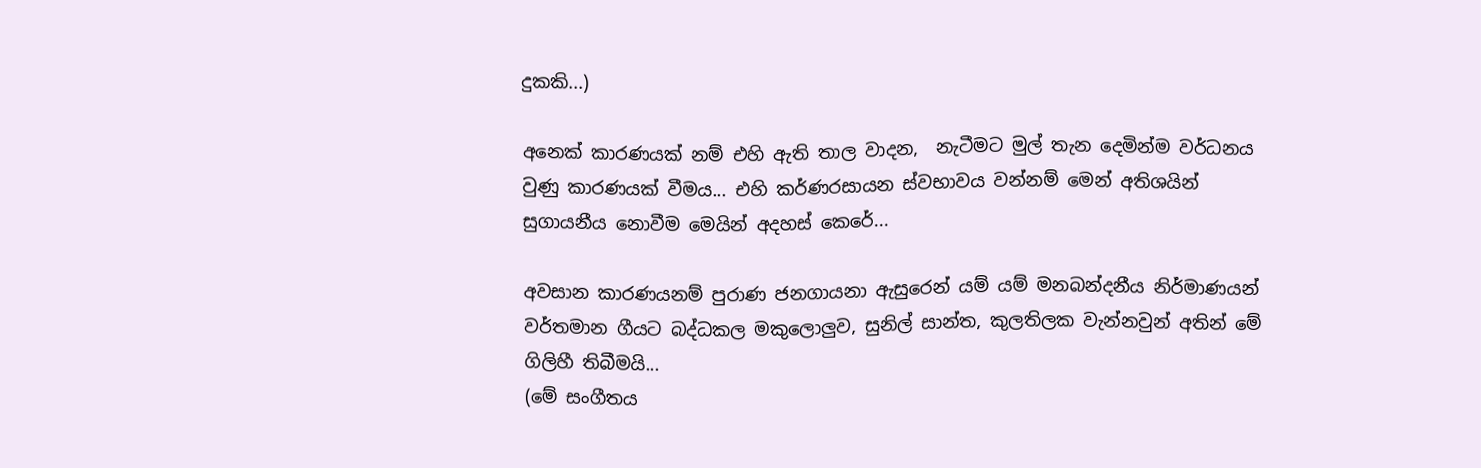දුකකි...)

අනෙක් කාරණයක් නම් එහි ඇති තාල වාදන,  නැටීමට මුල් තැන දෙමින්ම වර්ධනය වුණු කාරණයක් වීමය... එහි කර්ණරසායන ස්වභාවය වන්නම් මෙන් අතිශයින් සුගායනීය නොවීම මෙයින් අදහස් කෙරේ...

අවසාන කාරණයනම් පුරාණ ජනගායනා ඇසුරෙන් යම් යම් මනබන්දනීය නිර්මාණයන් වර්තමාන ගීයට බද්ධකල මකුලොලුව, සුනිල් සාන්ත, කුලතිලක වැන්නවුන් අතින් මේ ගිලිහී තිබීමයි...
(මේ සංගීතය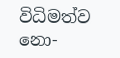විධිමත්ව නො-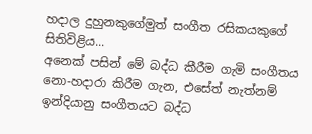හදාල දුහුනකුගේමුත් සංගීත රසිකයකුගේ සිතිවිළිය...
අනෙක් පසින් මේ බද්ධ කීරීම ගැමි සංගීතය නො-හදාරා කිරීම ගැන, එසේත් නැත්නම් ඉන්දියානු සංගීතයට බද්ධ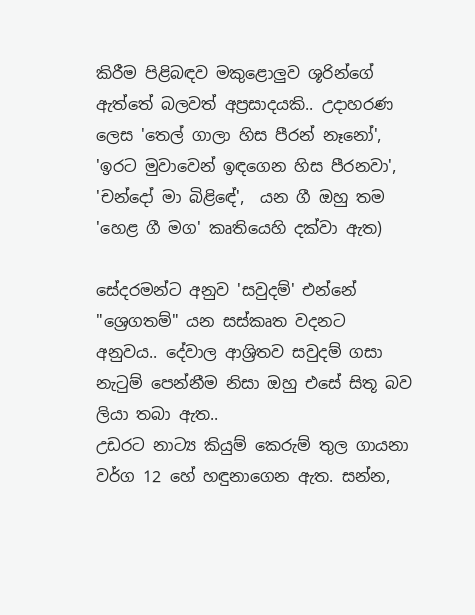කිරීම පිළිබඳව මකුළොලුව ශූරින්ගේ ඇත්තේ බලවත් අප්‍රසාදයකි.. උදාහරණ ලෙස 'තෙල් ගාලා හිස පීරන් නෑනෝ', 'ඉරට මුවාවෙන් ඉඳගෙන හිස පීරනවා', 'චන්දෝ මා බිළිඳේ',  යන ගී ඔහු තම 'හෙළ ගී මග' කෘතියෙහි දක්වා ඇත)

සේදරමන්ට අනුව 'සවුදම්' එන්නේ "ශ්‍රෙගතම්" යන සස්කෘත වදනට අනුවය.. දේවාල ආශ්‍රිතව සවුදම් ගසා නැටුම් පෙන්නීම නිසා ඔහු එසේ සිතූ බව ලියා තබා ඇත..
උඩරට නාට්‍ය කියුම් කෙරුම් තුල ගායනා වර්ග 12 හේ හඳුනාගෙන ඇත. සන්න,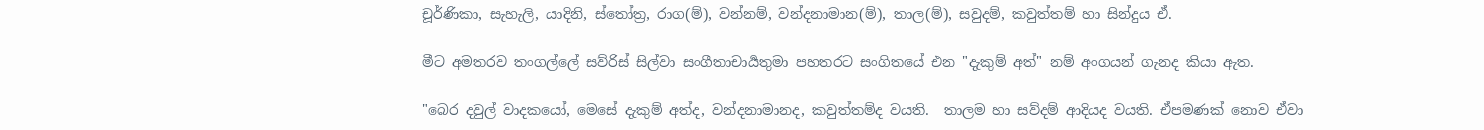චූර්ණිකා, සැහැලි, යාදිනි, ස්තෝත්‍ර, රාග(ම්), වන්නම්, වන්දනාමාන(ම්), තාල(ම්), සවුදම්, කවුත්තම් හා සින්දුය ඒ.

මීට අමතරව තංගල්ලේ සව්රිස් සිල්වා සංගීතාචාර්‍යතුමා පහතරට සංගිතයේ එන "දැකුම් අත්" නම් අංගයන් ගැනද කියා ඇත.

"බෙර දවුල් වාදකයෝ, මෙසේ දැකුම් අත්ද, වන්දනාමානද, කවුත්තම්ද වයති.  තාලම හා සව්දම් ආදියද වයති. ඒපමණක් නොව ඒවා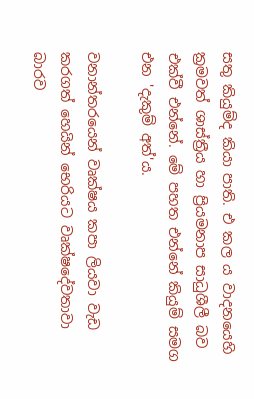සතු කියුම්ද කියා පාති. එ කල ය වාදනයෙහි ක්‍රමවත් ශාස්ත්‍රීය හා ප්‍රියමනාප සාධුශීලී බව එක්වී එන්නේ. මේ පහත එන්නේ කියුම් සමග එන 'දැකුම් අත්'ය.

වනාන්තරයෙන් වෘක්ෂය කපා ලියවා වැඩ කරගත් හෙයින් භෙරියට වෘක්ෂදේවතාවා බාරව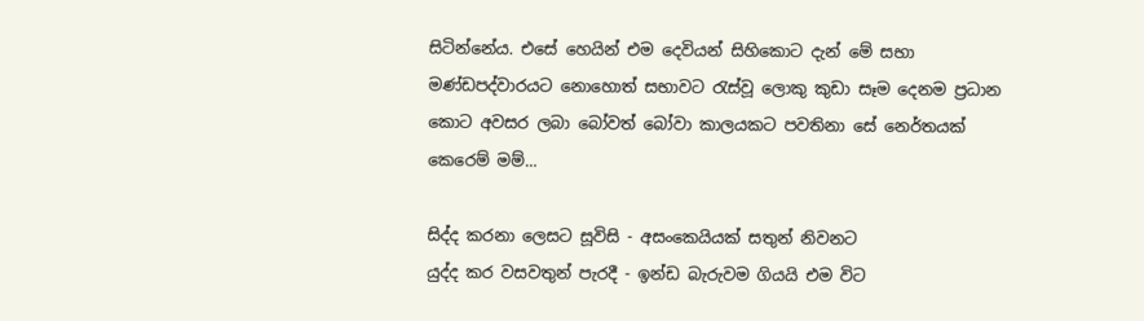සිටින්නේය. එසේ හෙයින් එම දෙවියන් සිහිකොට දැන් මේ සභා මණ්ඩපද්වාරයට නොහොත් සභාවට රැස්වූ ලොකු කුඩා සෑම දෙනම ප්‍රධාන කොට අවසර ලබා බෝවත් බෝවා කාලයකට පවතිනා සේ නෙර්තයක් කෙරෙම් මම්...

සිද්ද කරනා ලෙසට සූවිසි - අසංකෙයියක් සතුන් නිවනට
යුද්ද කර වසවතුන් පැරදී - ඉන්ඩ බැරුවම ගියයි එම විට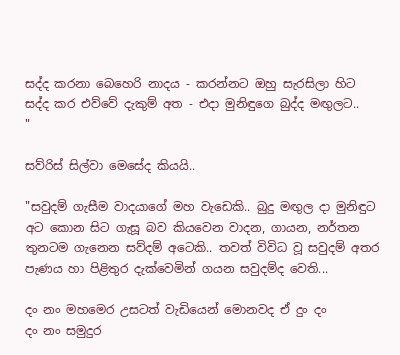සද්ද කරනා බෙහෙරි නාදය - කරන්නට ඔහු සැරසිලා හිට
සද්ද කර එව්වේ දැකුම් අත - එදා මුනිඳුගෙ බුද්ද මඟුලට..
"

සව්රිස් සිල්වා මෙසේද කියයි..

"සවුදම් ගැසීම වාදයාගේ මහ වැඩෙකි.. බුදු මඟුල දා මුනිඳුට අට කොන සිට ගැසූ බව කියවෙන වාදන, ගායන, නර්තන තුනටම ගැනෙන සව්දම් අටෙකි.. තවත් විවිධ වූ සවුදම් අතර පැණය හා පිළිතුර දැක්වෙමින් ගයන සවුදම්ද වෙති...

දං නං මහමෙර උසටත් වැඩියෙන් මොනවද ඒ දුං දං
දං නං සමුදුර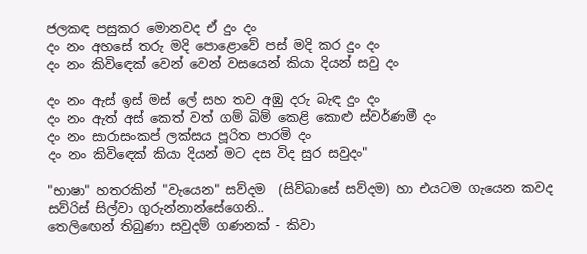ජලකඳ පසුකර මොනවද ඒ දුං දං
දං නං අහසේ තරු මදි පොළොවේ පස් මදි කර දුං දං
දං නං කිවි‍ඳෙක් වෙන් වෙන් වසයෙන් කියා දියන් සවු දං

දං නං ඇස් ඉස් මස් ලේ සහ තව අඹු දරු බැඳ දුං දං
දං නං ඇත් අස් කෙත් වත් ගම් බිම් කෙළි කොළු ස්වර්ණමී දං
දං නං සාරාසංකප් ලක්සය පූරිත පාරමි දං
දං නං කිවිඳෙක් කියා දියන් මට දස විද සුර සවුදං"

"භාෂා" හතරකින් "වැයෙන" සව්දම  (සිව්බාසේ සව්දම) හා එයටම ගැයෙන කවද සව්රිස් සිල්වා ගුරුන්නාන්සේගෙනි..
තෙලිඟෙන් තිබුණා සවුදම් ගණනක් - කිවා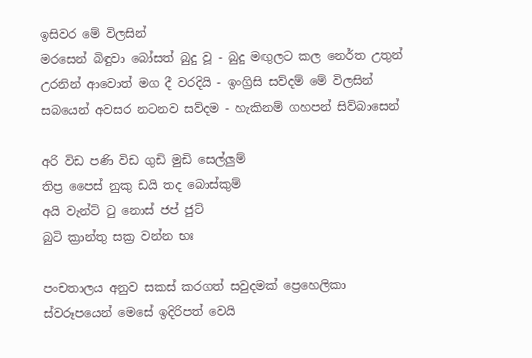ඉසිවර මේ විලසින්
මරසෙන් බිඳුවා බෝසත් බුදු වූ - බුදු මඟුලට කල නෙර්ත උතුන්
උරනින් ආවොත් මග දී වරදියි - ඉංග්‍රිසි සව්දම් මේ විලසින්
සබයෙන් අවසර නටනව සව්දම - හැකිනම් ගහපන් සිව්බාසෙන්

අරි විඩ පණි විඩ ගුඩි මුඩි සෙල්ලුම්
තිප්‍ර පෛස් නුකු ඩයි තද බොස්කුම්
අයි වැන්ට් ටු නොස් ජප් ජුට්
බුටි ක්‍රාන්තු සක්‍ර වන්න භඃ

පංචතාලය අනුව සකස් කරගත් සවුදමක් ප්‍රෙහෙලිකා ස්වරූපයෙන් මෙසේ ඉදිරිපත් වෙයි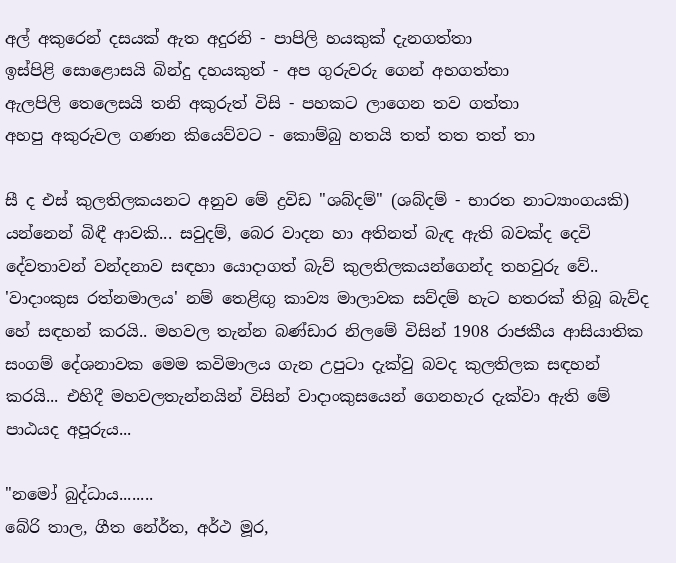අල් අකුරෙන් දසයක් ඇත අදුරනි - පාපිලි හයකුක් දැනගත්තා
ඉස්පිළි සොළොසයි බින්දු දහයකුත් - අප ගුරුවරු ගෙන් අහගත්තා
ඇලපිලි තෙලෙසයි තනි අකුරුත් විසි - පහකට ලාගෙන තව ගත්තා
අහපු අකුරුවල ගණන කියෙව්වට - කොම්බු හතයි තත් තත තත් තා

සී ද එස් කුලතිලකයනට අනුව මේ ද්‍රවිඩ "ශබ්දම්" (ශබ්දම් - භාරත නාට්‍යාංගයකි)  යන්නෙන් බිඳී ආවකි... සවුදම්, බෙර වාදන හා අතිනත් බැඳ ඇති බවක්ද දෙවි දේවතාවන් වන්දනාව සඳහා යොදාගත් බැව් කුලතිලකයන්ගෙන්ද තහවුරු වේ.. 'වාදාංකුස රත්නමාලය' නම් තෙළිඟු කාව්‍ය මාලාවක සව්දම් හැට හතරක් තිබූ බැව්ද හේ සඳහන් කරයි.. මහවල තැන්න බණ්ඩාර නිලමේ විසින් 1908 රාජකීය ආසියාතික සංගම් දේශනාවක මෙම කවිමාලය ගැන උපුටා දැක්වු බවද කුලතිලක සඳහන් කරයි... එහිදී මහවලතැන්නයින් විසින් වාදාංකුසයෙන් ගෙනහැර දැක්වා ඇති මේ පාඨයද අපූරුය...

"නමෝ බුද්ධාය........
බේරි තාල, ගීත නේර්ත, අර්ථ මූර,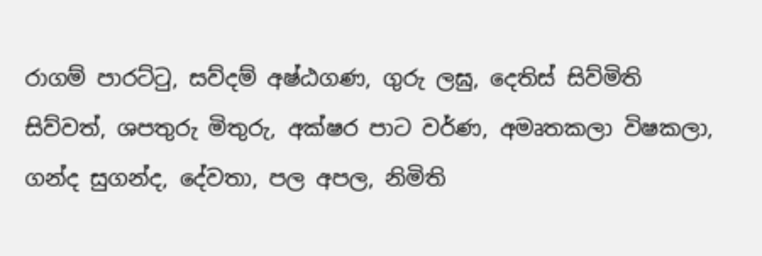රාගම් පාරට්ටු, සව්දම් අෂ්ඨගණ, ගුරු ලඝු, දෙතිස් සිව්මිති සිව්වත්, ශපතුරු මිතුරු, අක්ෂර පාට වර්ණ, අමෘතකලා විෂකලා, ගන්ද සුගන්ද, දේවතා, පල අපල, නිමිති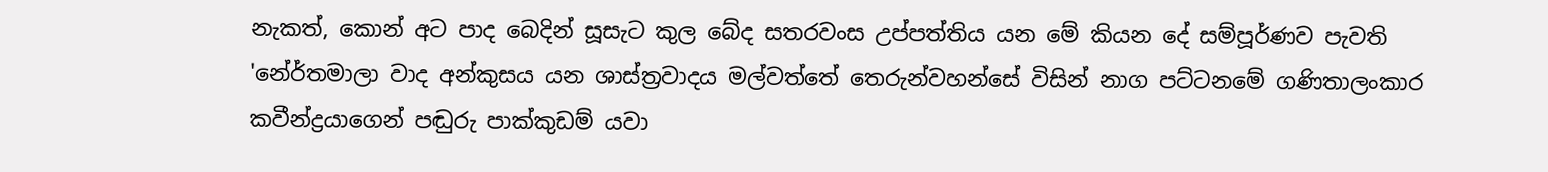නැකත්, කොන් අට පාද බෙදින් සූසැට කුල බේද සතරවංස උප්පත්තිය යන මේ කියන දේ සම්පූර්ණව පැවති 'නේර්තමාලා වාද අන්කුසය යන ශාස්ත්‍රවාදය මල්වත්තේ තෙරුන්වහන්සේ විසින් නාග පට්ටනමේ ගණිතාලංකාර කවීන්ද්‍රයාගෙන් පඬුරු පාක්කුඩම් යවා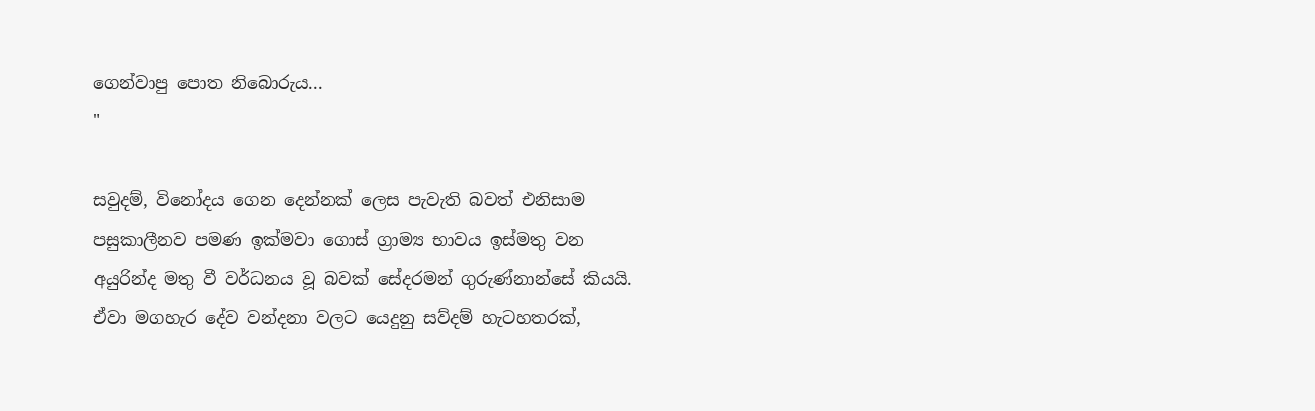ගෙන්වාපු පොත නිබොරුය...
"

සවුදම්, විනෝදය ගෙන දෙන්නක් ලෙස පැවැති බවත් එනිසාම පසුකාලීනව පමණ ඉක්මවා ගොස් ග්‍රාම්‍ය භාවය ඉස්මතු වන අයුරින්ද මතු වී වර්ධනය වූ බවක් සේදරමන් ගුරුණ්නාන්සේ කියයි.
ඒවා මගහැර දේව වන්දනා වලට යෙදුනු සව්දම් හැටහතරක්,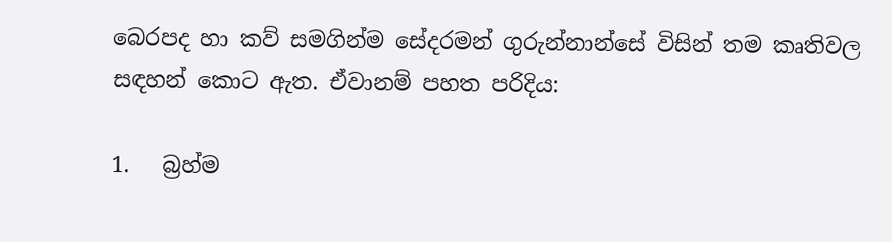බෙරපද හා කව් සමගින්ම සේදරමන් ගුරුන්නාන්සේ විසින් තම කෘතිවල සඳහන් කොට ඇත. ඒවානම් පහත පරිදිය:

1.   බ්‍රහ්ම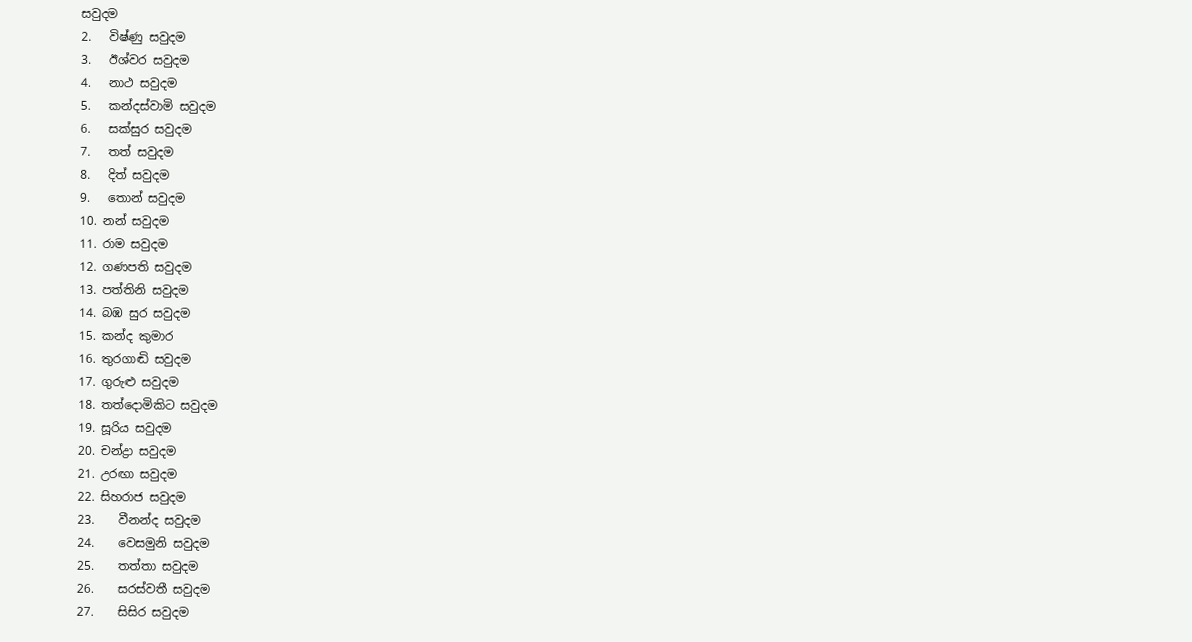සවුදම
2.   විෂ්ණු සවුදම
3.   ඊශ්වර සවුදම
4.   නාථ සවුදම
5.   කන්දස්වාමි සවුදම
6.   සක්සුර සවුදම
7.   තත් සවුදම
8.   දිත් සවුදම
9.   තොන් සවුදම
10. නන් සවුදම
11. රාම සවුදම
12. ගණපති සවුදම
13. පත්තිනි සවුදම
14. බඹ සුර සවුදම
15. කන්ද කුමාර
16. තුරගාඬි සවුදම
17. ගුරුළු සවුදම
18. තත්දොමිකිට සවුදම
19. සූරිය සවුදම
20. චන්ද්‍රා සවුදම
21. උරඟා සවුදම
22. සිහරාජ සවුදම
23.    වීනන්ද සවුදම
24.    වෙසමුනි සවුදම
25.    තත්තා සවුදම
26.    සරස්වතී සවුදම
27.    සිසිර සවුදම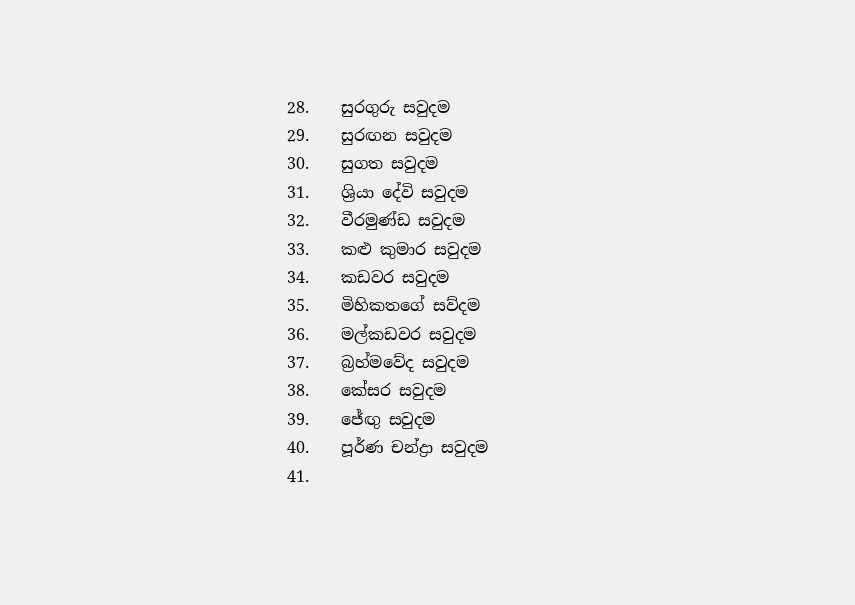28.    සුරගුරු සවුදම
29.    සුරඟන සවුදම
30.    සුගත සවුදම
31.    ශ්‍රියා දේවි සවුදම
32.    වීරමුණ්ඩ සවුදම
33.    කළු කුමාර සවුදම
34.    කඩවර සවුදම
35.    මිහිකතගේ සව්දම
36.    මල්කඩවර සවුදම
37.    බ්‍රහ්මවේද සවුදම
38.    කේසර සවුදම
39.    ජේඟු සවුදම
40.    පූර්ණ චන්ද්‍රා සවුදම
41.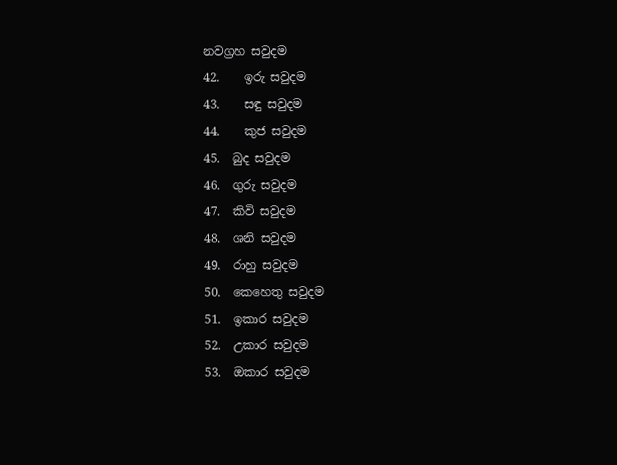නවග්‍රහ සවුදම
42.    ඉරු සවුදම
43.    සඳු සවුදම
44.    කුජ සවුදම
45.  බුද සවුදම
46.  ගුරු සවුදම
47.  කිවි සවුදම
48.  ශනි සවුදම
49.  රාහු සවුදම
50.  කෙහෙතු සවුදම
51.  ඉකාර සවුදම
52.  උකාර සවුදම
53.  ඔකාර සවුදම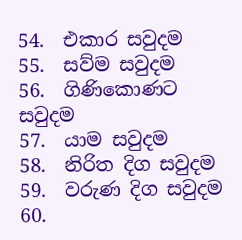54.  එකාර සවුදම
55.  සව්ම සවුදම
56.  ගිණිකොණට සවුදම
57.  යාම සවුදම
58.  නිරිත දිග සවුදම
59.  වරුණ දිග සවුදම
60.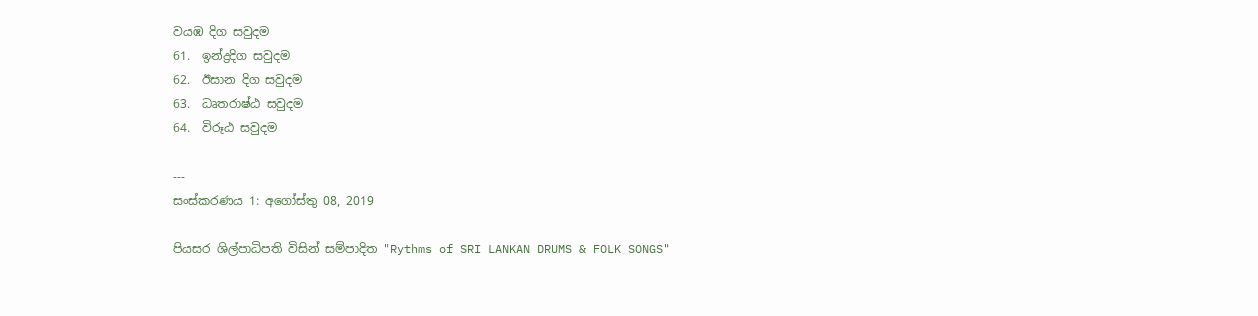වයඹ දිග සවුදම
61.  ඉන්ද්‍රදිග සවුදම
62.  ඊසාන දිග සවුදම
63.  ධෘතරාෂ්ඨ සවුදම
64.  විරූඨ සවුදම

---
සංස්කරණය 1: අගෝස්තු 08, 2019

පියසර ශිල්පාධිපති විසින් සම්පාදිත "Rythms of SRI LANKAN DRUMS & FOLK SONGS"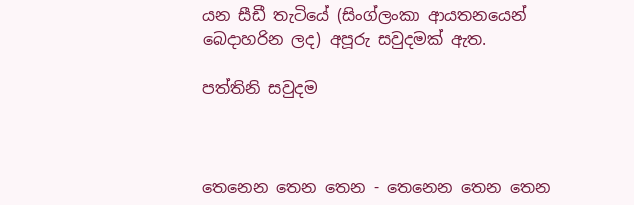යන සීඩී තැටියේ (සිංග්ලංකා ආයතනයෙන් බෙදාහරින ලද) අපූරු සවුදමක් ඇත.

පත්තිනි සවුදම



තෙනෙන තෙන තෙන - තෙනෙන තෙන තෙන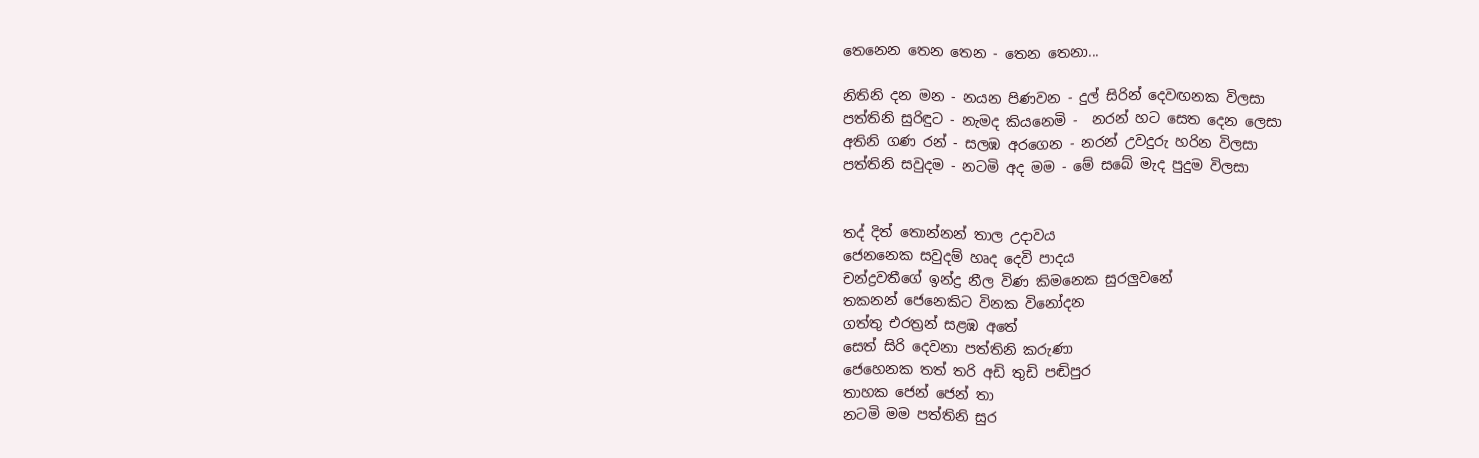තෙනෙන තෙන තෙන - තෙන තෙනා...

නිතිනි දන මන - නයන පිණවන - දුල් සිරින් දෙවඟනක විලසා
පත්තිනි සුරිඳුට - නැමද කියනෙමි -  නරන් හට සෙත දෙන ලෙසා
අතිනි ගණ රන් - සලඹ අරගෙන - නරන් උවදුරු හරින විලසා
පත්තිනි සවුදම - නටමි අද මම - මේ සබේ මැද පුදුම විලසා


තද් දිත් තොන්නන් තාල උදාවය
ජෙනනෙක සවුදම් හෘද දෙවි පාදය
චන්ද්‍රවතීගේ ඉන්ද්‍ර නීල විණ කිමනෙක සුරලුවනේ
තකනන් ජෙනෙකිට විනක විනෝදන
ගත්තු එරත්‍රන් සළඹ අතේ
සෙත් සිරි දෙවනා පත්තිනි කරුණා
ජෙහෙනක තත් තරි අඩි තුඩි පඬිපුර
තාහක ජෙන් ජෙන් තා
නටමි මම පත්තිනි සුර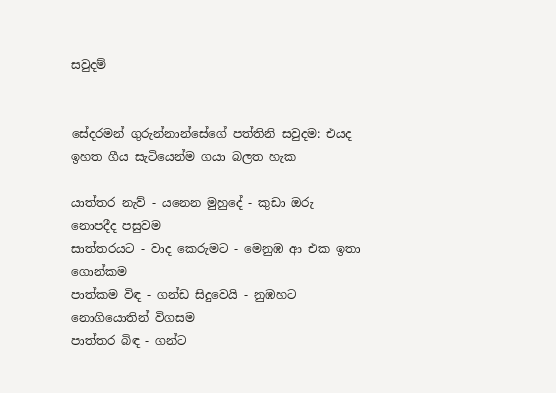සවුදම්


සේදරමන් ගුරුන්නාන්සේගේ පත්තිනි සවුදම: එයද ඉහත ගීය සැටියෙන්ම ගයා බලත හැක

යාත්තර නැව් - යනෙන මුහුදේ - කුඩා ඔරු නොපදීද පසුවම
සාත්තරයට - වාද කෙරුමට - මෙනුඹ ආ එක ඉතා ගොන්කම
පාත්කම විඳ - ගන්ඩ සිදුවෙයි - නුඹහට නොගියොතින් විගසම
පාත්තර බිඳ - ගන්ට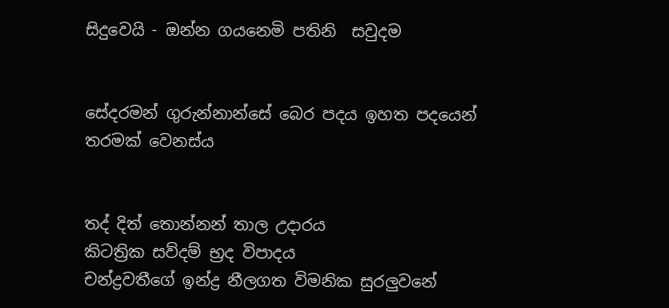සිදුවෙයි - ඔන්න ගයනෙමි පතිනි  සවුදම


සේදරමන් ගුරුන්නාන්සේ බෙර පදය ඉහත පදයෙන් තරමක් වෙනස්ය


තද් දිත් තොන්නන් තාල උදාරය
කිටත්‍රික සව්දම් භ්‍රද විපාදය
චන්ද්‍රවතීගේ ඉන්ද්‍ර නීලගත විමනික සුරලුවනේ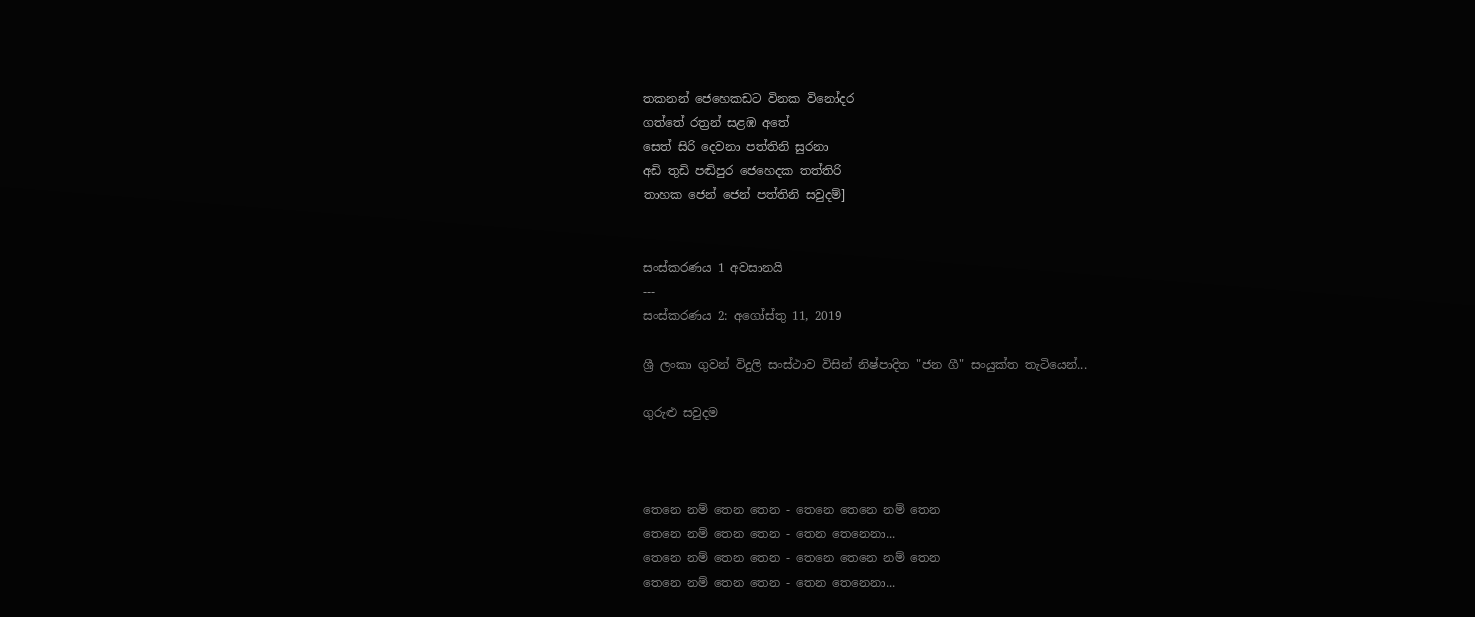තකනන් ජෙහෙකඩට විනක විනෝදර
ගත්තේ රත්‍රන් සළඹ අතේ
සෙත් සිරි දෙවනා පත්තිනි සුරනා
අඩි තුඩි පඬිපුර ජෙහෙදක තත්තිරි
තාහක ජෙන් ජෙන් පත්තිනි සවුදම්]


සංස්කරණය 1 අවසානයි
---
සංස්කරණය 2: අගෝස්තු 11, 2019

ශ්‍රී ලංකා ගුවන් විදුලි සංස්ථාව විසින් නිෂ්පාදිත "ජන ගී" සංයුක්ත තැටියෙන්...

ගුරුළු සවුදම



තෙනෙ නම් තෙන තෙන - තෙනෙ තෙනෙ නම් තෙන
තෙනෙ නම් තෙන තෙන - තෙන තෙනෙනා...
තෙනෙ නම් තෙන තෙන - තෙනෙ තෙනෙ නම් තෙන
තෙනෙ නම් තෙන තෙන - තෙන තෙනෙනා...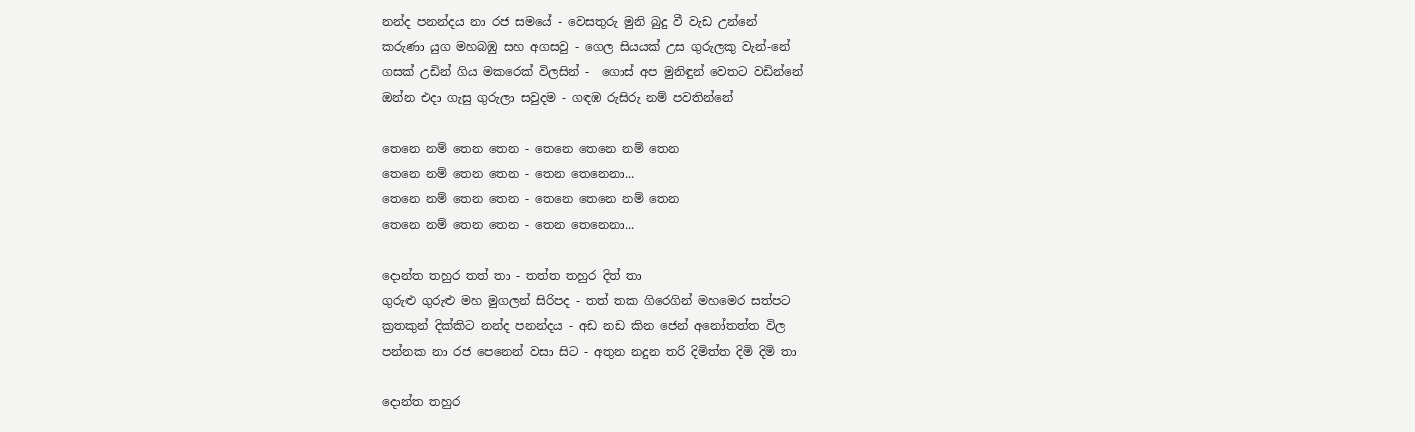නන්ද පනන්දය නා රජ සමයේ - වෙසතුරු මුනි බුදු වී වැඩ උන්නේ
කරුණා යුග මහබඹු සහ අගසවු - ගෙල සියයක් උස ගුරුලකු වැන්-නේ
ගසක් උඩින් ගිය මකරෙක් විලසින් -  ගොස් අප මුනිඳුන් වෙතට වඩින්නේ
ඔන්න එදා ගැසු ගුරුලා සවුදම - ගඳඹ රුසිරු නම් පවතින්නේ

තෙනෙ නම් තෙන තෙන - තෙනෙ තෙනෙ නම් තෙන
තෙනෙ නම් තෙන තෙන - තෙන තෙනෙනා...
තෙනෙ නම් තෙන තෙන - තෙනෙ තෙනෙ නම් තෙන
තෙනෙ නම් තෙන තෙන - තෙන තෙනෙනා...

දොන්ත තහුර තත් තා - තත්ත තහුර දිත් තා
ගුරුළු ගුරුළු මහ මුගලන් සිරිපද - තත් තක ගිරෙගින් මහමෙර සත්පට
ක්‍රතකුන් දික්කිට නන්ද පනන්දය - අඩ නඩ කින ජෙන් අනෝතත්ත විල
පන්නක නා රජ පෙනෙන් වසා සිට - අතුන නදුන තරි දිමිත්ත දිමි දිමි තා

දොන්ත තහුර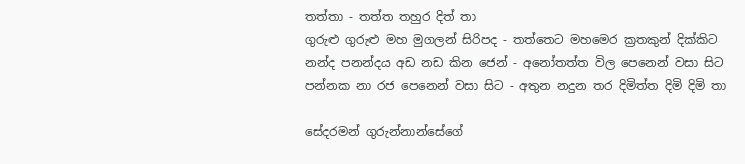තත්තා - තත්ත තහුර දිත් තා
ගුරුළු ගුරුළු මහ මුගලන් සිරිපද - තත්තෙට මහමෙර ක්‍රතකුන් දික්කිට
නන්ද පනන්දය අඩ නඩ කින ජෙන් - අනෝතත්ත විල පෙනෙන් වසා සිට
පන්නක නා රජ පෙනෙන් වසා සිට - අතුන නදුන තර දිමිත්ත දිමි දිමි තා

සේදරමන් ගුරුන්නාන්සේගේ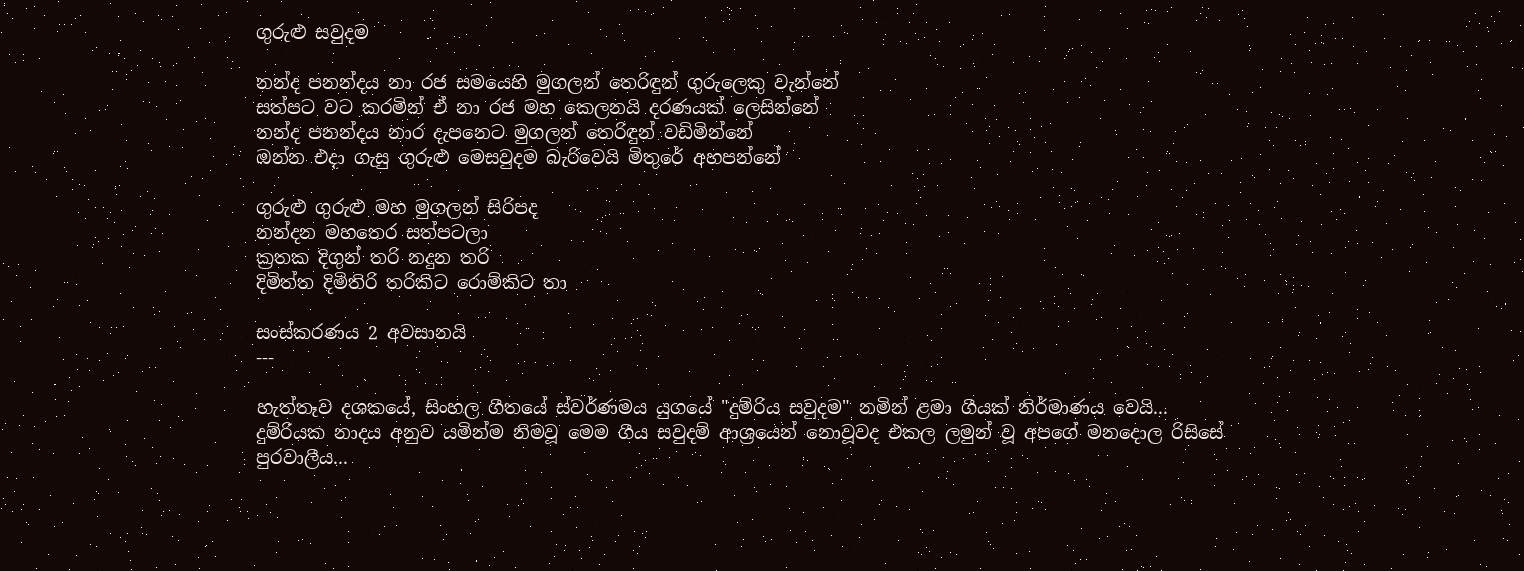ගුරුළු සවුදම

නන්ද පනන්දය නා රජ සමයෙහි මුගලන් තෙරිඳුන් ගුරුලෙකු වැන්නේ
සත්පට වට කරමින් ඒ නා රජ මහ කෙලනයි දරණයක් ලෙසින්නේ
නන්ද පනන්දය නාර දැපනෙට මුගලන් තෙරිඳුන් වඩිමින්නේ
ඔන්න එදා ගැසු ගුරුළු මෙසවුදම බැරිවෙයි මිතුරේ අහපන්නේ

ගුරුළු ගුරුළු මහ මුගලන් සිරිපද
නන්දන මහතෙර සත්පටලා
ක්‍රතක දිගුන් තරි නදුන තරි
දිමිත්ත දිමිතිරි තරිකිට රොම්කිට තා

සංස්කරණය 2 අවසානයි
---

හැත්තෑව දශකයේ, සිංහල ගීතයේ ස්වර්ණමය යුගයේ "දුම්රිය සවුදම" නමින් ළමා ගීයක් නිර්මාණය වෙයි...
දුම්රියක නාදය අනුව යමින්ම නිමවූ මෙම ගීය සවුදම් ආශ්‍රයෙන් නොවූවද එකල ලමුන් වූ අපගේ මනදොල රිසිසේ පුරවාලීය...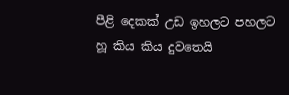පීළි දෙකක් උඩ ඉහලට පහලට හූ කිය කිය දුවතෙයි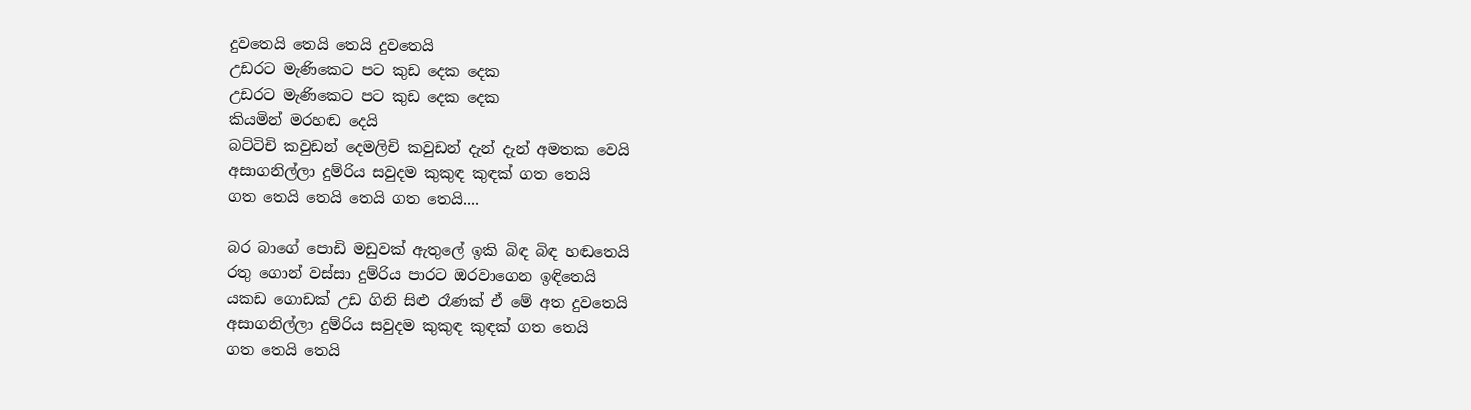දුවතෙයි තෙයි තෙයි දුවතෙයි
උඩරට මැණිකෙට පට කුඩ දෙක දෙක
උඩරට මැණිකෙට පට කුඩ දෙක දෙක
කියමින් මරහඬ දෙයි
බට්ටිචි කවුඩන් දෙමලිචි කවුඩන් දැන් දැන් අමතක වෙයි
අසාගනිල්ලා දුම්රිය සවුදම කුකුඳ කුඳක් ගත තෙයි
ගත තෙයි තෙයි තෙයි ගත තෙයි....

බර බාගේ පොඩි මඩුවක් ඇතුලේ ඉකි බිඳ බිඳ හඬතෙයි
රතු ගොන් වස්සා දුම්රිය පාරට ඔරවාගෙන ඉඳිතෙයි
යකඩ ගොඩක් උඩ ගිනි සිළු රෑණක් ඒ මේ අත දුවතෙයි
අසාගනිල්ලා දුම්රිය සවුදම කුකුඳ කුඳක් ගත තෙයි
ගත තෙයි තෙයි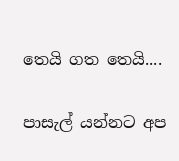තෙයි ගත තෙයි....

පාසැල් යන්නට අප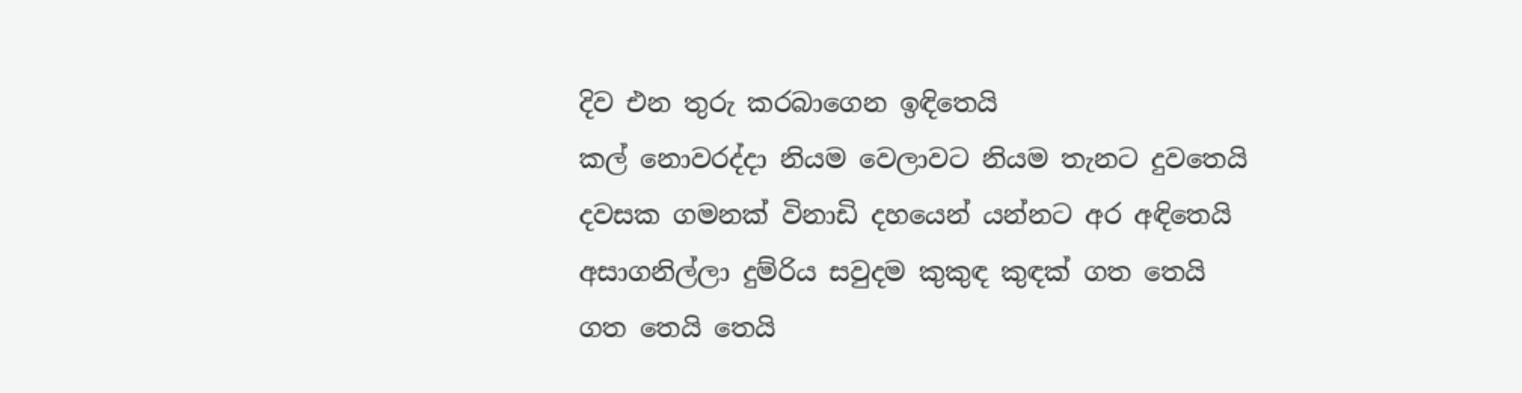දිව එන තුරු කරබාගෙන ඉඳිතෙයි
කල් නොවරද්දා නියම වෙලාවට නියම තැනට දුවතෙයි
දවසක ගමනක් විනාඩි දහයෙන් යන්නට අර අඳිතෙයි
අසාගනිල්ලා දුම්රිය සවුදම කුකුඳ කුඳක් ගත තෙයි
ගත තෙයි තෙයි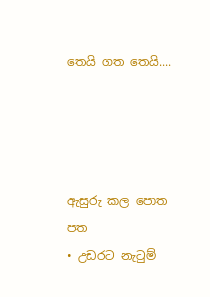තෙයි ගත තෙයි....




ඇසුරු කල පොත පත
• උඩරට නැටුම්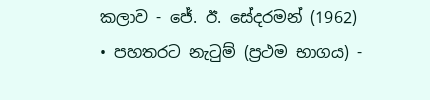කලාව - ජේ. ඊ. සේදරමන් (1962)
• පහතරට නැටුම් (ප්‍රථම භාගය) -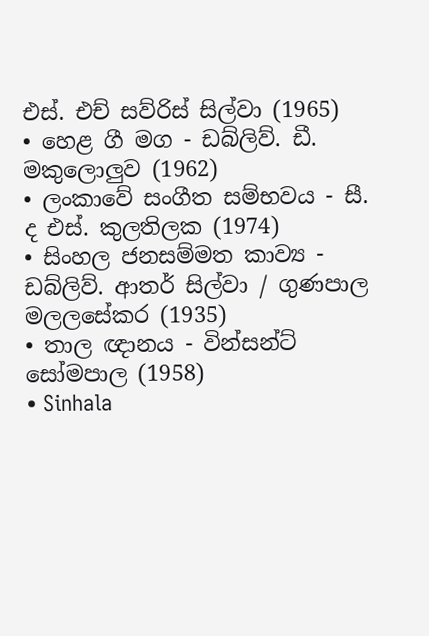එස්. එච් සව්රිස් සිල්වා (1965)
• හෙළ ගී මග - ඩබ්ලිව්. ඩී. මකුලොලුව (1962)
• ලංකාවේ සංගීත සම්භවය - සී. ද එස්. කුලතිලක (1974)
• සිංහල ජනසම්මත කාව්‍ය - ඩබ්ලිව්. ආතර් සිල්වා / ගුණපාල මලලසේකර (1935)
• තාල ඥානය - වින්සන්ට් සෝමපාල (1958)
• Sinhala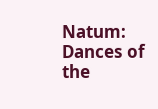Natum: Dances of the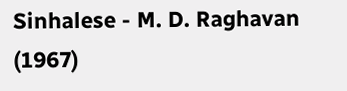Sinhalese - M. D. Raghavan (1967)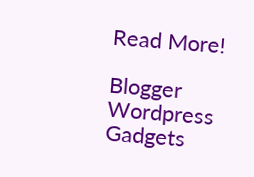Read More!

Blogger Wordpress Gadgets